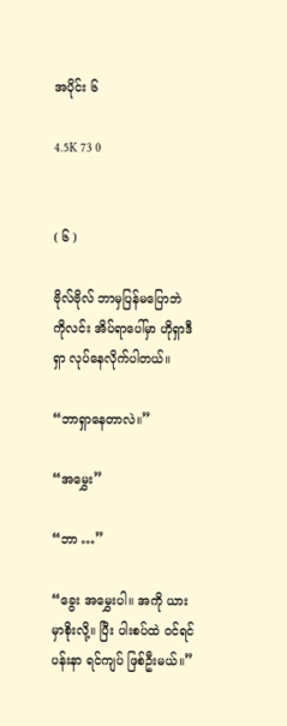အပိုင်း ၆

4.5K 73 0


( ၆ )

ဗိုလ်ဗိုလ် ဘာမှပြန်မပြောဘဲ ကိုလင်း အိပ်ရာပေါ်မှာ ဟိုရှာဒီရှာ လုပ်နေလိုက်ပါတယ်။

“ဘာရှာနေတာလဲ။”

“အမွှေး”

“ဘာ …”

“ခွေး အမွှေးပါ။ အကို ယားမှာစိုးလို့။ ပြီး ပါးစပ်ထဲ ဝင်ရင် ပန်းနာ ရင်ကျပ် ဖြစ်ဦးမယ်။”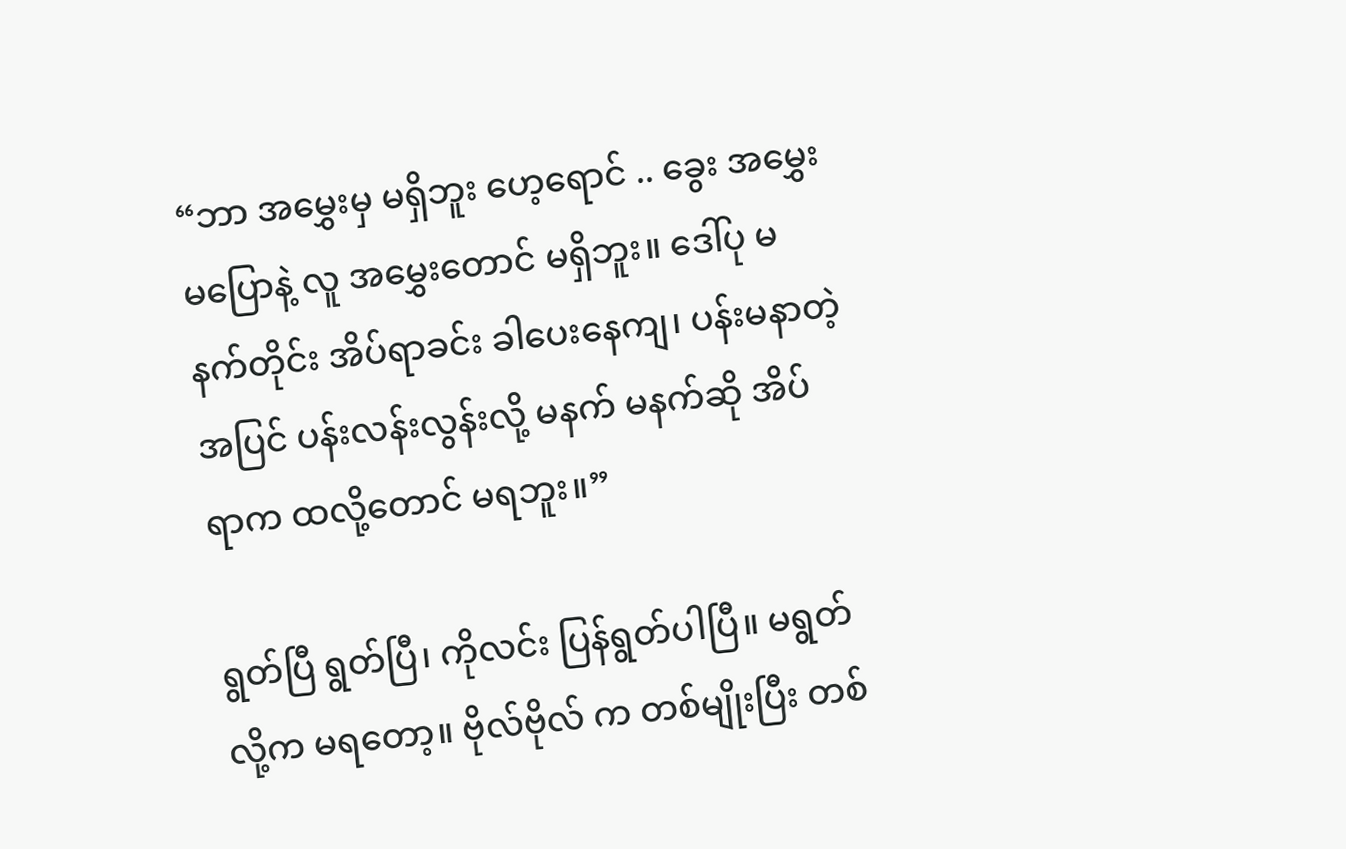“ဘာ အမွှေးမှ မရှိဘူး ဟေ့ရောင် .. ခွေး အမွှေးမပြောနဲ့ လူ အမွှေးတောင် မရှိဘူး။ ဒေါ်ပု မနက်တိုင်း အိပ်ရာခင်း ခါပေးနေကျ၊ ပန်းမနာတဲ့အပြင် ပန်းလန်းလွန်းလို့ မနက် မနက်ဆို အိပ်ရာက ထလို့တောင် မရဘူး။”

ရွတ်ပြီ ရွတ်ပြီ၊ ကိုလင်း ပြန်ရွတ်ပါပြီ။ မရွတ်လို့က မရတော့။ ဗိုလ်ဗိုလ် က တစ်မျိုးပြီး တစ်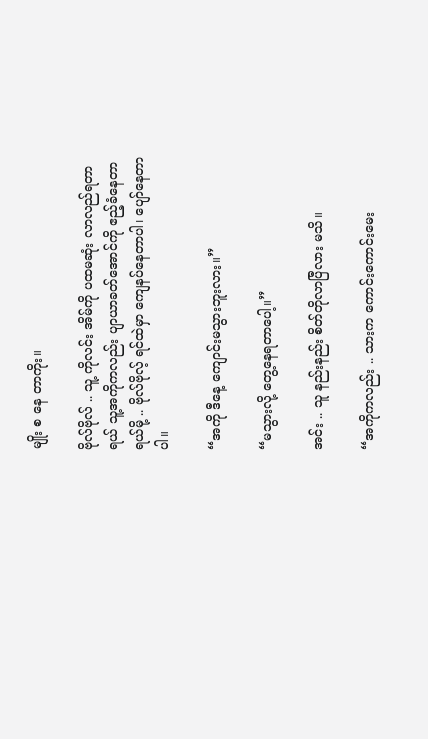မျိုး စ နေ တာကိုး။

ဗိုလ်ဗိုလ် .. သူ့ ကိုလင်း အိမ်ကို ပထမဆုံး လာလည်ရတာရယ် သူ့အကိုကလည်း ပျာယာခတ်အောင်ကို ဧည့်ခံနေတာရယ်မို့ .. ဗိုလ်ဗိုလ့် ရင်ထဲမှာ ကျေနပ်နေတာပါ၊ ပျော်နေတာပါ။

“အကို ဒီနေ့ ကျောင်းမသွားဘူးလား။”

“မသွားလို့ တွေ့နေရတာပေါ့။”

အင်း .. သူ နည်းနည်း စိတ်တိုလာပြီလား မသိ။

“အကိုကလည်း .. သားက ကောင်းကောင်းမေး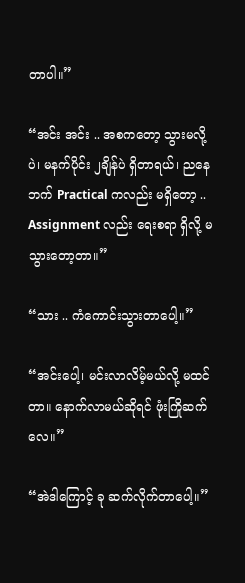တာပါ။”

“အင်း အင်း .. အစကတော့ သွားမလို့ပဲ၊ မနက်ပိုင်း ၂ချိန်ပဲ ရှိတာရယ်၊ ညနေဘက် Practical ကလည်း မရှိတော့ .. Assignment လည်း ရေးစရာ ရှိလို့ မသွားတော့တာ။”

“သား .. ကံကောင်းသွားတာပေါ့။”

“အင်းပေါ့၊ မင်းလာလိမ့်မယ်လို့ မထင်တာ။ နောက်လာမယ်ဆိုရင် ဖုံးကြိုဆက်လေ။”

“အဲဒါကြောင့် ခု ဆက်လိုက်တာပေါ့။”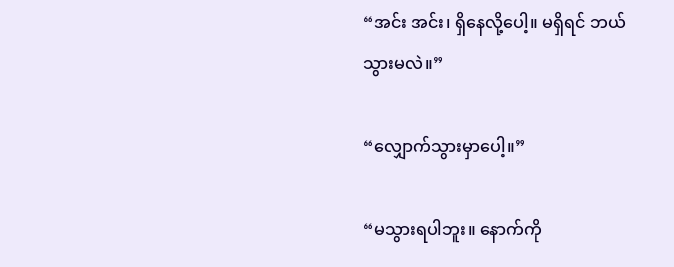“အင်း အင်း၊ ရှိနေလို့ပေါ့။ မရှိရင် ဘယ်သွားမလဲ။”

“လျှောက်သွားမှာပေါ့။”

“မသွားရပါဘူး။ နောက်ကို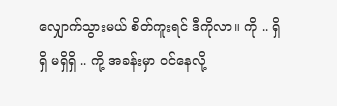လျှောက်သွားမယ် စိတ်ကူးရင် ဒီကိုလာ။ ကို .. ရှိရှိ မရှိရှိ .. ကို့ အခန်းမှာ ဝင်နေလို့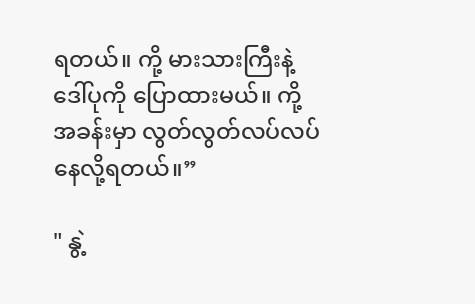ရတယ်။ ကို့ မားသားကြီးနဲ့ ဒေါ်ပုကို ပြောထားမယ်။ ကို့ အခန်းမှာ လွတ်လွတ်လပ်လပ် နေလို့ရတယ်။”

" နွဲ့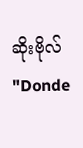ဆိုးဗိုလ် "Donde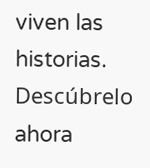viven las historias. Descúbrelo ahora